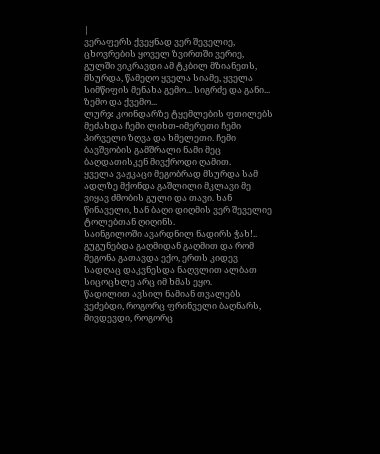|
ვერაფერს ქვეყნად ვერ შეველიე, ცხოვრების ყოველ ზვირთში ვერიე, გულში ვიკრავდი ამ ტკბილ მზიანეთს, მსურდა, წამეღო ყველა სიამე, ყველა სიმწიფის მენახა გემო... სიგრძე და განი... ზემო და ქვემო...
ლურჯ კოინდარზე ტყემლების ფთილებს მეძახდა ჩემი ლიხთ-იმერეთი ჩემი პირველი ზღვა და ხმელეთი. ჩემი ბავშვობის გამშრალი ნამი მეც ბაღდათისკენ მივქროდი ღამით.
ყველა ვაჟკაცი მეგობრად მსურდა სამ ადლზე მქონდა გაშლილი მკლავი მე ვიყავ ძმობის გული და თავი. ხან წინაველი, ხან ბაღი დიღმის ვერ შეველიე ტოლებთან ღიღინს.
საინგილოში ავარდნილ ნადირს ჭახ!.. გუგუნებდა გაღმიდან გაღმით და რომ მეგონა გათავდა ექო, ერთს კიდევ სადღაც დაკვნესდა ნაღვლით ალბათ სიცოცხლე არც იმ ხმას ეყო.
წადილით ავსილ ნამიან თვალებს ვეძებდი, როგორც ფრინველი ბაღნარს, მივდევდი, როგორც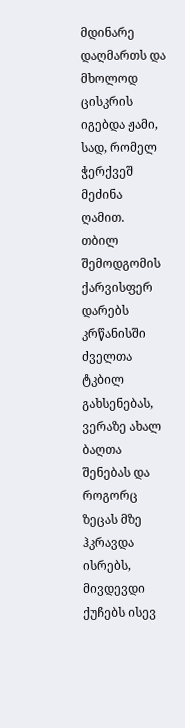მდინარე დაღმართს და მხოლოდ ცისკრის იგებდა ჟამი, სად, რომელ ჭერქვეშ მეძინა ღამით.
თბილ შემოდგომის ქარვისფერ დარებს კრწანისში ძველთა ტკბილ გახსენებას, ვერაზე ახალ ბაღთა შენებას და როგორც ზეცას მზე ჰკრავდა ისრებს, მივდევდი ქუჩებს ისევ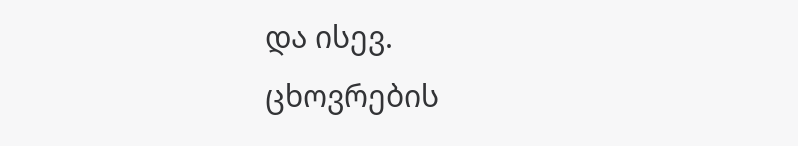და ისევ.
ცხოვრების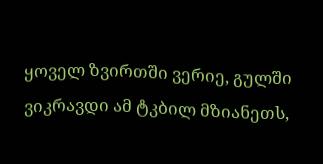ყოველ ზვირთში ვერიე, გულში ვიკრავდი ამ ტკბილ მზიანეთს,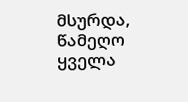მსურდა, წამეღო ყველა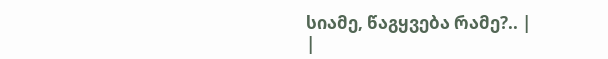სიამე, წაგყვება რამე?.. |
|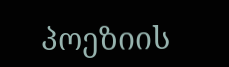პოეზიის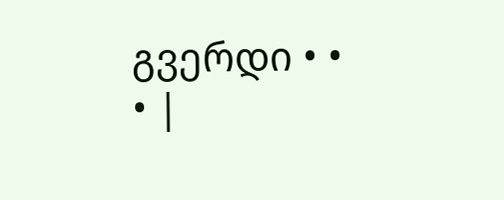გვერდი • • • |